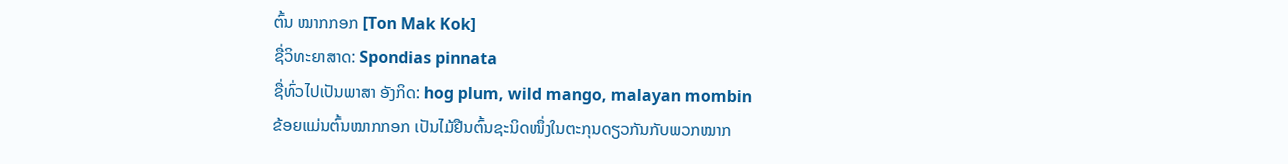ຕົ້ນ ໝາກກອກ [Ton Mak Kok]
ຊື່ວິທະຍາສາດ: Spondias pinnata
ຊື່ທົ່ວໄປເປັນພາສາ ອັງກິດ: hog plum, wild mango, malayan mombin
ຂ້ອຍແມ່ນຕົ້ນໝາກກອກ ເປັນໄມ້ຢືນຕົ້ນຊະນິດໜຶ່ງໃນຕະກຸນດຽວກັນກັບພວກໝາກ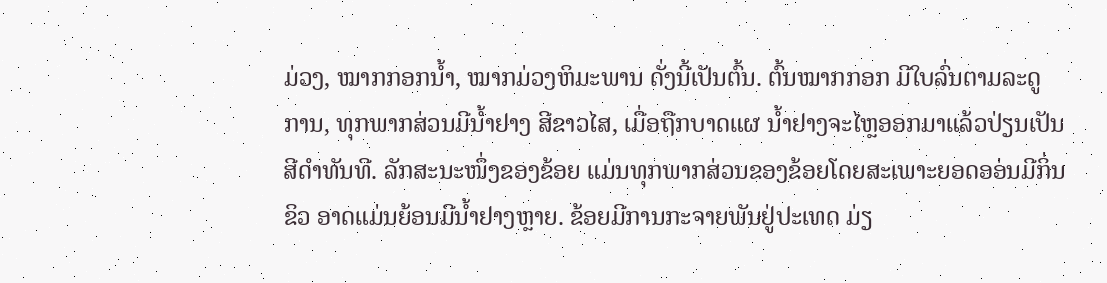ມ່ວງ, ໝາກກອກນ້ຳ, ໝາກມ່ວງຫິມະພານ ດັ່ງນີ້ເປັນຕົ້ນ. ຕົ້ນໝາກກອກ ມີໃບລົ່ນຕາມລະດູການ, ທຸກພາກສ່ວນມີນ້ຳຢາງ ສີຂາວໄສ, ເມື່ອຖືກບາດແຜ ນ້ຳຢາງຈະໄຫຼອອກມາແລ້ວປ່ຽນເປັນສີດຳທັນທີ. ລັກສະນະໜຶ່ງຂອງຂ້ອຍ ແມ່ນທຸກພາກສ່ວນຂອງຂ້ອຍໂດຍສະເພາະຍອດອອ່ນມີກິ່ນຂິວ ອາດແມ່ນຍ້ອນມີນ້ຳຢາງຫຼາຍ. ຂ້ອຍມີການກະຈາຍພັນຢູ່ປະເທດ ມ່ຽ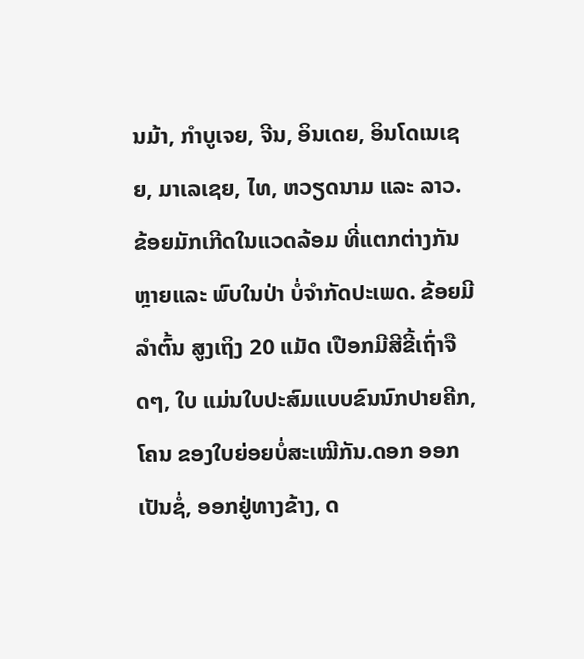ນມ້າ, ກຳບູເຈຍ, ຈີນ, ອິນເດຍ, ອິນໂດເນເຊຍ, ມາເລເຊຍ, ໄທ, ຫວຽດນາມ ແລະ ລາວ. ຂ້ອຍມັກເກີດໃນແວດລ້ອມ ທີ່ແຕກຕ່າງກັນຫຼາຍແລະ ພົບໃນປ່າ ບໍ່ຈຳກັດປະເພດ. ຂ້ອຍມີລຳຕົ້ນ ສູງເຖິງ 20 ແມັດ ເປືອກມີສີຂີ້ເຖົ່າຈືດໆ, ໃບ ແມ່ນໃບປະສົມແບບຂົນນົກປາຍຄີກ, ໂຄນ ຂອງໃບຍ່ອຍບໍ່ສະເໝີກັນ.ດອກ ອອກເປັນຊໍ່, ອອກຢູ່ທາງຂ້າງ, ດ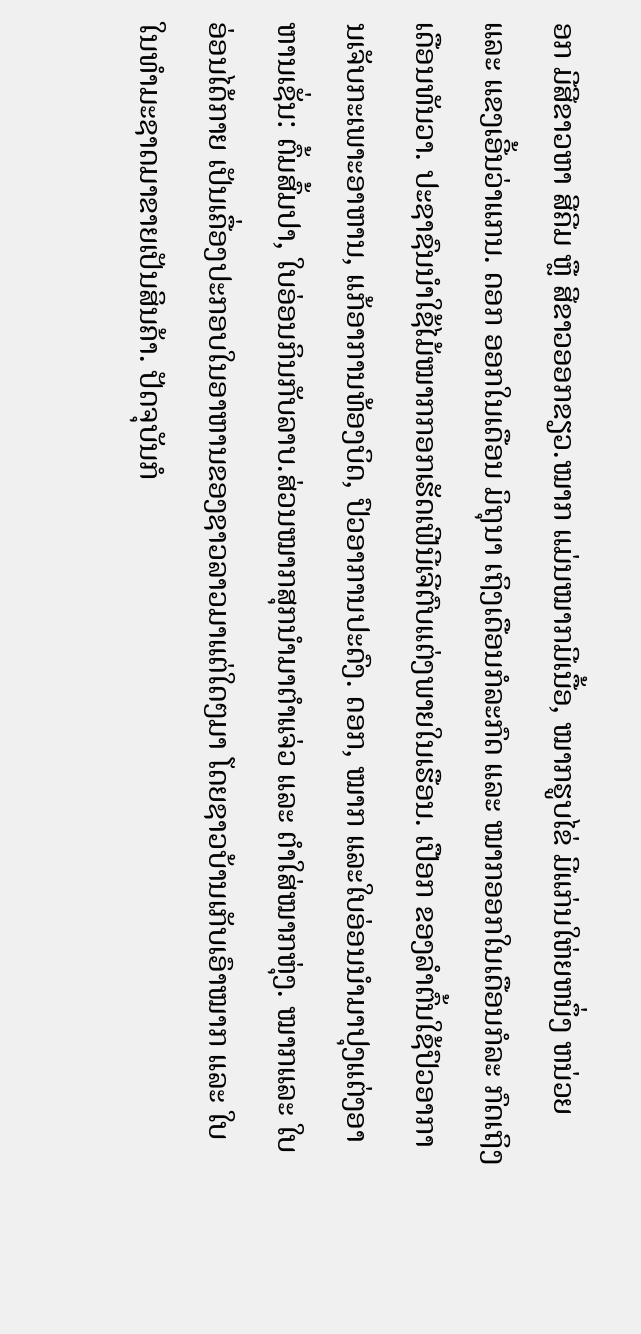ອກ ມີສີຂາວຫາ ສີຄີມ ຫຼື ສີຂາວອອກຂຽວ.ໝາກ ແມ່ນໝາກມີເນື້ອ, ໝາກຮູບໄຂ່ ມີແກ່ນໃຫ່ຍຫນຶ່ງ ຫນ່ວຍ ແລະ ແຂງເອີ້ນວ່າແກນ. ດອກ ອອກໃນເດືອນ ມິຖຸນາ ເຖິງເດືອນກໍລະກົດ ແລະ ໝາກອອກໃນເດືອນກໍລະ ກົດເຖິງ ເດືອນທັນວາ. ປະຊາຊົນນຳໃຊ້ໄມ້ໝາກກອກເຮັດເຟີນີເຈີຕົບແຕ່ງພາຍໃນເຮືອນ. ເປືອກ ຂອງລຳຕົ້ນໃຊ້ປົວອາການເຈັບກະເພາະອາຫານ, ແກ້ອາການທ້ອງບິດ, ປົວອາການປະດົງ. ດອກ, ໝາກ ແລະໃບອ່ອນນໍາມາປຸງແຕ່ງອາຫານເຊັ່ນ: ຕົ້ມສົ້ມປາ, ໃບອ່ອນກິນກັບລາບ.ສ່ວນໝາກສຸກນຳມາຕຳແຈ່ວ ແລະ ຕໍາໃສ່ໝາກຫຸ່ງ. ໝາກແລະ ໃບອ່ອນໄດ້ກາຍ ເປັນເຄື່ອງປະກອບໃນອາຫານຂອງຊາວລາວມາແຕ່ໃດໆມາ ໂດຍຊາວບ້ານເກັບເອົາໝາກ ແລະ ໃບໃນທຳມະຊາດມາຂາຍເປັນສິນຄ້າ. ປັດຈຸບັນກໍ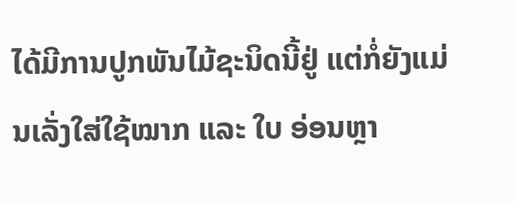ໄດ້ມີການປູກພັນໄມ້ຊະນິດນີ້ຢູ່ ແຕ່ກໍ່ຍັງແມ່ນເລັ່ງໃສ່ໃຊ້ໝາກ ແລະ ໃບ ອ່ອນຫຼາ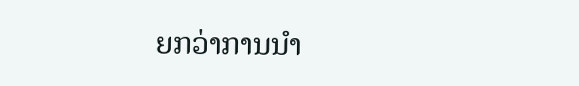ຍກວ່າການນຳ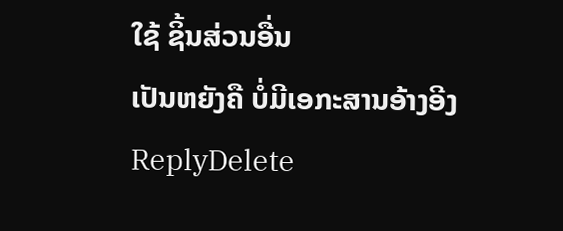ໃຊ້ ຊິ້ນສ່ວນອື່ນ
ເປັນຫຍັງຄື ບໍ່ມີເອກະສານອ້າງອີງ
ReplyDelete